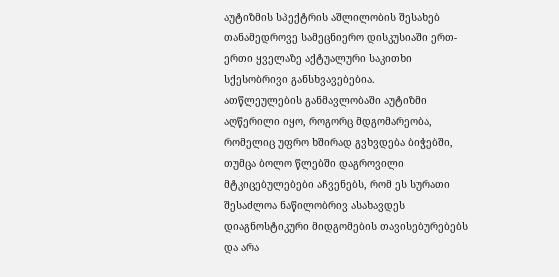აუტიზმის სპექტრის აშლილობის შესახებ თანამედროვე სამეცნიერო დისკუსიაში ერთ-ერთი ყველაზე აქტუალური საკითხი სქესობრივი განსხვავებებია.
ათწლეულების განმავლობაში აუტიზმი აღწერილი იყო, როგორც მდგომარეობა, რომელიც უფრო ხშირად გვხვდება ბიჭებში, თუმცა ბოლო წლებში დაგროვილი მტკიცებულებები აჩვენებს, რომ ეს სურათი შესაძლოა ნაწილობრივ ასახავდეს დიაგნოსტიკური მიდგომების თავისებურებებს და არა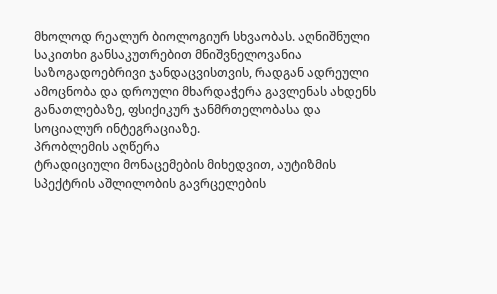მხოლოდ რეალურ ბიოლოგიურ სხვაობას. აღნიშნული საკითხი განსაკუთრებით მნიშვნელოვანია საზოგადოებრივი ჯანდაცვისთვის, რადგან ადრეული ამოცნობა და დროული მხარდაჭერა გავლენას ახდენს განათლებაზე, ფსიქიკურ ჯანმრთელობასა და სოციალურ ინტეგრაციაზე.
პრობლემის აღწერა
ტრადიციული მონაცემების მიხედვით, აუტიზმის სპექტრის აშლილობის გავრცელების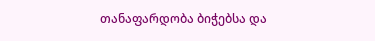თანაფარდობა ბიჭებსა და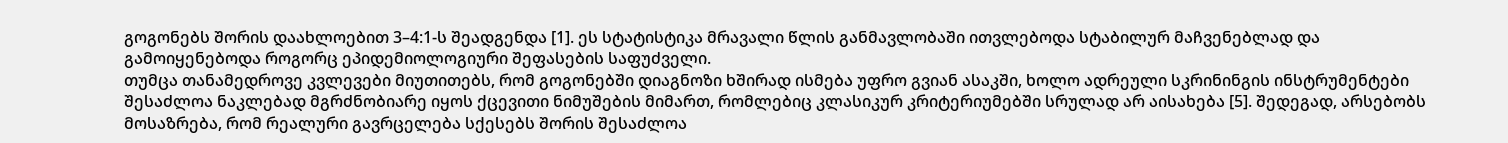გოგონებს შორის დაახლოებით 3–4:1-ს შეადგენდა [1]. ეს სტატისტიკა მრავალი წლის განმავლობაში ითვლებოდა სტაბილურ მაჩვენებლად და გამოიყენებოდა როგორც ეპიდემიოლოგიური შეფასების საფუძველი.
თუმცა თანამედროვე კვლევები მიუთითებს, რომ გოგონებში დიაგნოზი ხშირად ისმება უფრო გვიან ასაკში, ხოლო ადრეული სკრინინგის ინსტრუმენტები შესაძლოა ნაკლებად მგრძნობიარე იყოს ქცევითი ნიმუშების მიმართ, რომლებიც კლასიკურ კრიტერიუმებში სრულად არ აისახება [5]. შედეგად, არსებობს მოსაზრება, რომ რეალური გავრცელება სქესებს შორის შესაძლოა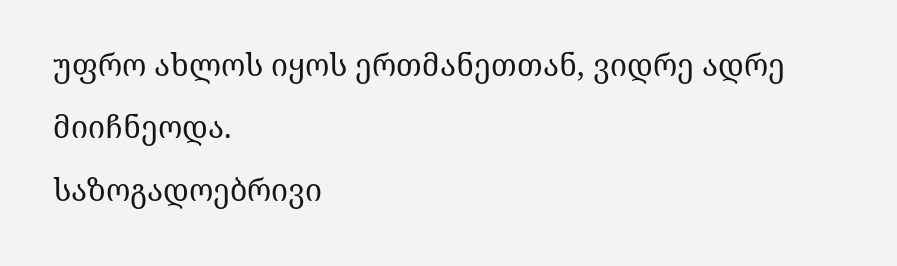უფრო ახლოს იყოს ერთმანეთთან, ვიდრე ადრე მიიჩნეოდა.
საზოგადოებრივი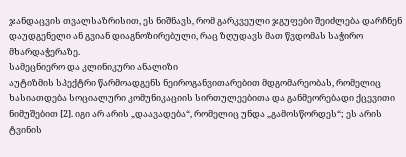ჯანდაცვის თვალსაზრისით, ეს ნიშნავს, რომ გარკვეული ჯგუფები შეიძლება დარჩნენ დაუდგენელი ან გვიან დიაგნოზირებული, რაც ზღუდავს მათ წვდომას საჭირო მხარდაჭერაზე.
სამეცნიერო და კლინიკური ანალიზი
აუტიზმის სპექტრი წარმოადგენს ნეიროგანვითარებით მდგომარეობას, რომელიც ხასიათდება სოციალური კომუნიკაციის სირთულეებითა და განმეორებადი ქცევითი ნიმუშებით [2]. იგი არ არის „დაავადება“, რომელიც უნდა „გამოსწორდეს“; ეს არის ტვინის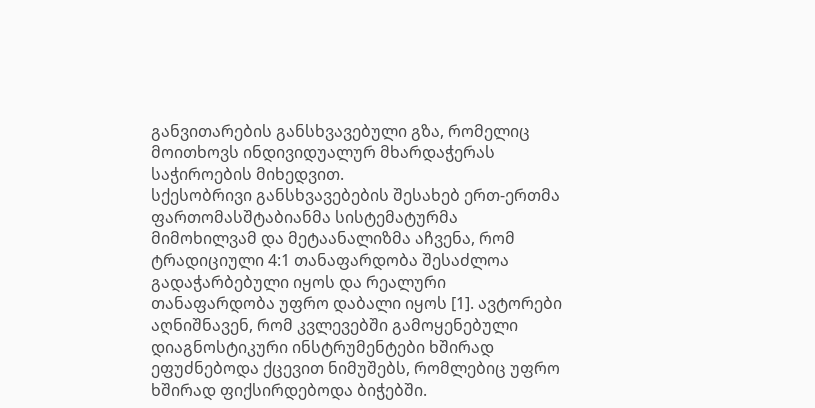განვითარების განსხვავებული გზა, რომელიც მოითხოვს ინდივიდუალურ მხარდაჭერას საჭიროების მიხედვით.
სქესობრივი განსხვავებების შესახებ ერთ-ერთმა ფართომასშტაბიანმა სისტემატურმა მიმოხილვამ და მეტაანალიზმა აჩვენა, რომ ტრადიციული 4:1 თანაფარდობა შესაძლოა გადაჭარბებული იყოს და რეალური თანაფარდობა უფრო დაბალი იყოს [1]. ავტორები აღნიშნავენ, რომ კვლევებში გამოყენებული დიაგნოსტიკური ინსტრუმენტები ხშირად ეფუძნებოდა ქცევით ნიმუშებს, რომლებიც უფრო ხშირად ფიქსირდებოდა ბიჭებში.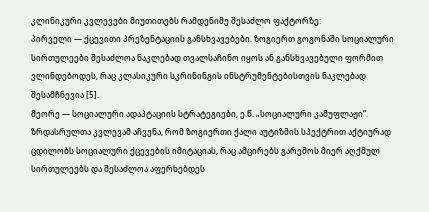კლინიკური კვლევები მიუთითებს რამდენიმე შესაძლო ფაქტორზე:
პირველი — ქცევითი პრეზენტაციის განსხვავებები. ზოგიერთ გოგონაში სოციალური სირთულეები შესაძლოა ნაკლებად თვალსაჩინო იყოს ან განსხვავებული ფორმით ვლინდებოდეს, რაც კლასიკური სკრინინგის ინსტრუმენტებისთვის ნაკლებად შესამჩნევია [5].
მეორე — სოციალური ადაპტაციის სტრატეგიები, ე.წ. „სოციალური კამუფლაჟი“. ზრდასრულთა კვლევამ აჩვენა, რომ ზოგიერთი ქალი აუტიზმის სპექტრით აქტიურად ცდილობს სოციალური ქცევების იმიტაციას, რაც ამცირებს გარემოს მიერ აღქმულ სირთულეებს და შესაძლოა აფერხებდეს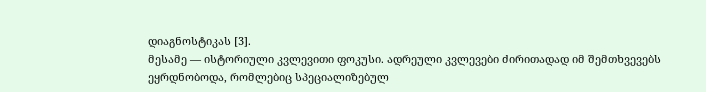დიაგნოსტიკას [3].
მესამე — ისტორიული კვლევითი ფოკუსი. ადრეული კვლევები ძირითადად იმ შემთხვევებს ეყრდნობოდა, რომლებიც სპეციალიზებულ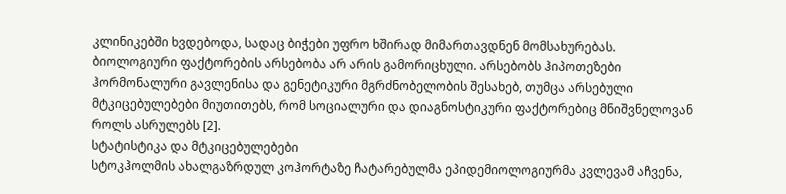კლინიკებში ხვდებოდა, სადაც ბიჭები უფრო ხშირად მიმართავდნენ მომსახურებას.
ბიოლოგიური ფაქტორების არსებობა არ არის გამორიცხული. არსებობს ჰიპოთეზები ჰორმონალური გავლენისა და გენეტიკური მგრძნობელობის შესახებ, თუმცა არსებული მტკიცებულებები მიუთითებს, რომ სოციალური და დიაგნოსტიკური ფაქტორებიც მნიშვნელოვან როლს ასრულებს [2].
სტატისტიკა და მტკიცებულებები
სტოკჰოლმის ახალგაზრდულ კოჰორტაზე ჩატარებულმა ეპიდემიოლოგიურმა კვლევამ აჩვენა,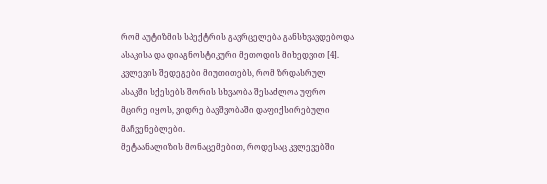რომ აუტიზმის სპექტრის გავრცელება განსხვავდებოდა ასაკისა და დიაგნოსტიკური მეთოდის მიხედვით [4]. კვლევის შედეგები მიუთითებს, რომ ზრდასრულ ასაკში სქესებს შორის სხვაობა შესაძლოა უფრო მცირე იყოს, ვიდრე ბავშვობაში დაფიქსირებული მაჩვენებლები.
მეტაანალიზის მონაცემებით, როდესაც კვლევებში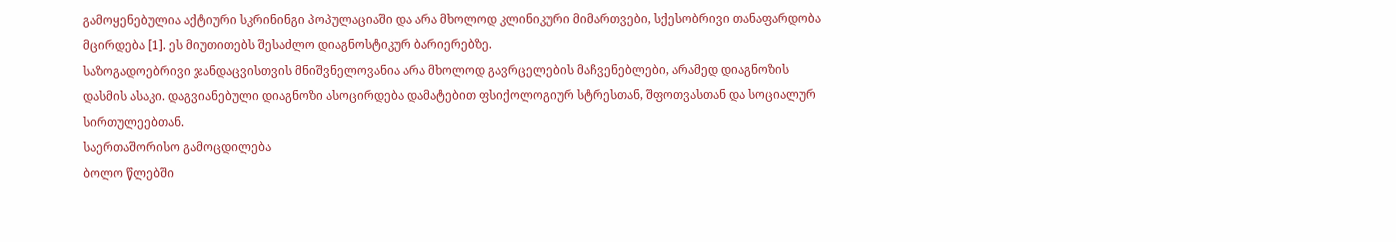გამოყენებულია აქტიური სკრინინგი პოპულაციაში და არა მხოლოდ კლინიკური მიმართვები, სქესობრივი თანაფარდობა მცირდება [1]. ეს მიუთითებს შესაძლო დიაგნოსტიკურ ბარიერებზე.
საზოგადოებრივი ჯანდაცვისთვის მნიშვნელოვანია არა მხოლოდ გავრცელების მაჩვენებლები, არამედ დიაგნოზის დასმის ასაკი. დაგვიანებული დიაგნოზი ასოცირდება დამატებით ფსიქოლოგიურ სტრესთან, შფოთვასთან და სოციალურ სირთულეებთან.
საერთაშორისო გამოცდილება
ბოლო წლებში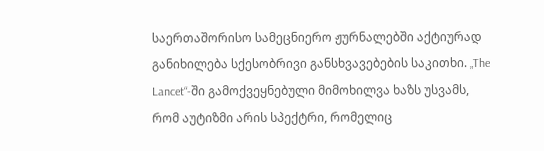საერთაშორისო სამეცნიერო ჟურნალებში აქტიურად განიხილება სქესობრივი განსხვავებების საკითხი. „The Lancet“-ში გამოქვეყნებული მიმოხილვა ხაზს უსვამს, რომ აუტიზმი არის სპექტრი, რომელიც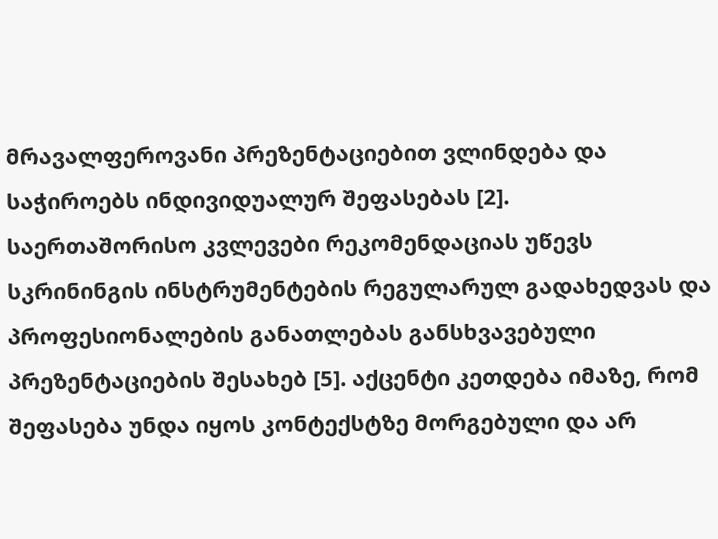მრავალფეროვანი პრეზენტაციებით ვლინდება და საჭიროებს ინდივიდუალურ შეფასებას [2].
საერთაშორისო კვლევები რეკომენდაციას უწევს სკრინინგის ინსტრუმენტების რეგულარულ გადახედვას და პროფესიონალების განათლებას განსხვავებული პრეზენტაციების შესახებ [5]. აქცენტი კეთდება იმაზე, რომ შეფასება უნდა იყოს კონტექსტზე მორგებული და არ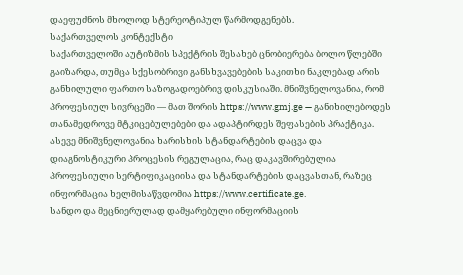დაეფუძნოს მხოლოდ სტერეოტიპულ წარმოდგენებს.
საქართველოს კონტექსტი
საქართველოში აუტიზმის სპექტრის შესახებ ცნობიერება ბოლო წლებში გაიზარდა, თუმცა სქესობრივი განსხვავებების საკითხი ნაკლებად არის განხილული ფართო საზოგადოებრივ დისკუსიაში. მნიშვნელოვანია, რომ პროფესიულ სივრცეში — მათ შორის https://www.gmj.ge — განიხილებოდეს თანამედროვე მტკიცებულებები და ადაპტირდეს შეფასების პრაქტიკა.
ასევე მნიშვნელოვანია ხარისხის სტანდარტების დაცვა და დიაგნოსტიკური პროცესის რეგულაცია, რაც დაკავშირებულია პროფესიული სერტიფიკაციისა და სტანდარტების დაცვასთან, რაზეც ინფორმაცია ხელმისაწვდომია https://www.certificate.ge.
სანდო და მეცნიერულად დამყარებული ინფორმაციის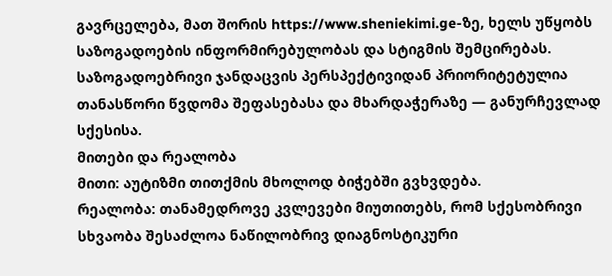გავრცელება, მათ შორის https://www.sheniekimi.ge-ზე, ხელს უწყობს საზოგადოების ინფორმირებულობას და სტიგმის შემცირებას. საზოგადოებრივი ჯანდაცვის პერსპექტივიდან პრიორიტეტულია თანასწორი წვდომა შეფასებასა და მხარდაჭერაზე — განურჩევლად სქესისა.
მითები და რეალობა
მითი: აუტიზმი თითქმის მხოლოდ ბიჭებში გვხვდება.
რეალობა: თანამედროვე კვლევები მიუთითებს, რომ სქესობრივი სხვაობა შესაძლოა ნაწილობრივ დიაგნოსტიკური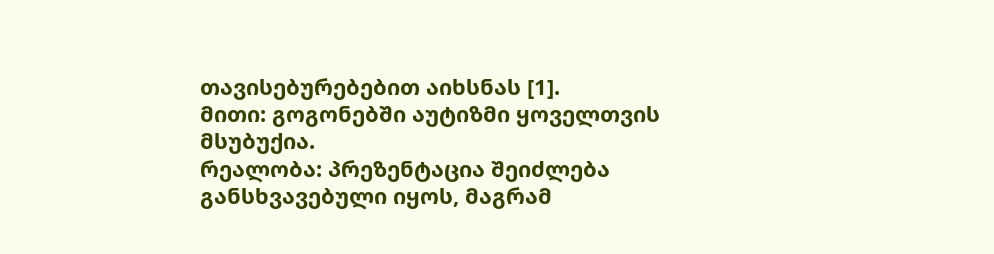თავისებურებებით აიხსნას [1].
მითი: გოგონებში აუტიზმი ყოველთვის მსუბუქია.
რეალობა: პრეზენტაცია შეიძლება განსხვავებული იყოს, მაგრამ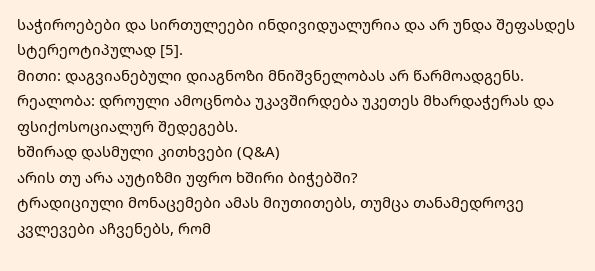საჭიროებები და სირთულეები ინდივიდუალურია და არ უნდა შეფასდეს სტერეოტიპულად [5].
მითი: დაგვიანებული დიაგნოზი მნიშვნელობას არ წარმოადგენს.
რეალობა: დროული ამოცნობა უკავშირდება უკეთეს მხარდაჭერას და ფსიქოსოციალურ შედეგებს.
ხშირად დასმული კითხვები (Q&A)
არის თუ არა აუტიზმი უფრო ხშირი ბიჭებში?
ტრადიციული მონაცემები ამას მიუთითებს, თუმცა თანამედროვე კვლევები აჩვენებს, რომ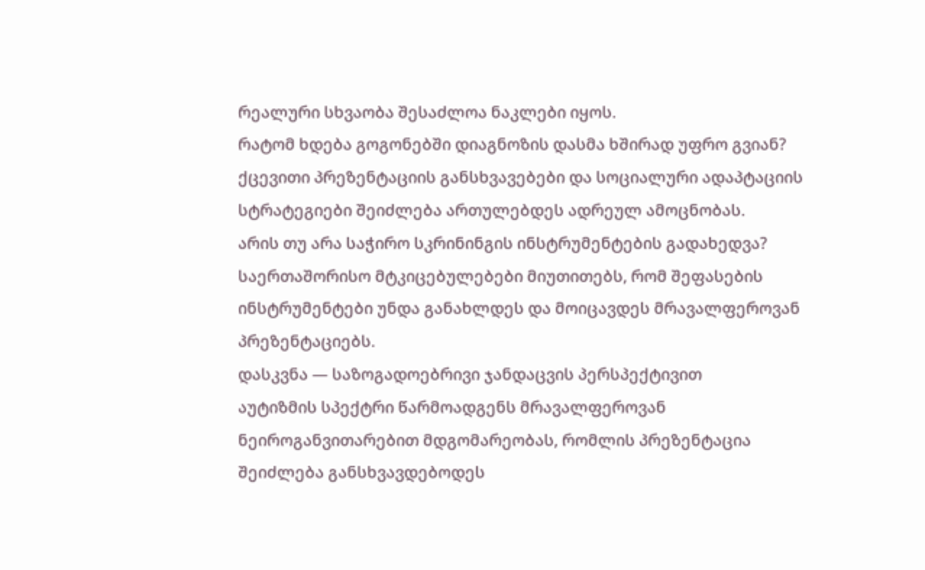რეალური სხვაობა შესაძლოა ნაკლები იყოს.
რატომ ხდება გოგონებში დიაგნოზის დასმა ხშირად უფრო გვიან?
ქცევითი პრეზენტაციის განსხვავებები და სოციალური ადაპტაციის სტრატეგიები შეიძლება ართულებდეს ადრეულ ამოცნობას.
არის თუ არა საჭირო სკრინინგის ინსტრუმენტების გადახედვა?
საერთაშორისო მტკიცებულებები მიუთითებს, რომ შეფასების ინსტრუმენტები უნდა განახლდეს და მოიცავდეს მრავალფეროვან პრეზენტაციებს.
დასკვნა — საზოგადოებრივი ჯანდაცვის პერსპექტივით
აუტიზმის სპექტრი წარმოადგენს მრავალფეროვან ნეიროგანვითარებით მდგომარეობას, რომლის პრეზენტაცია შეიძლება განსხვავდებოდეს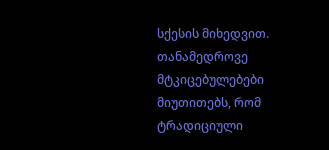სქესის მიხედვით. თანამედროვე მტკიცებულებები მიუთითებს, რომ ტრადიციული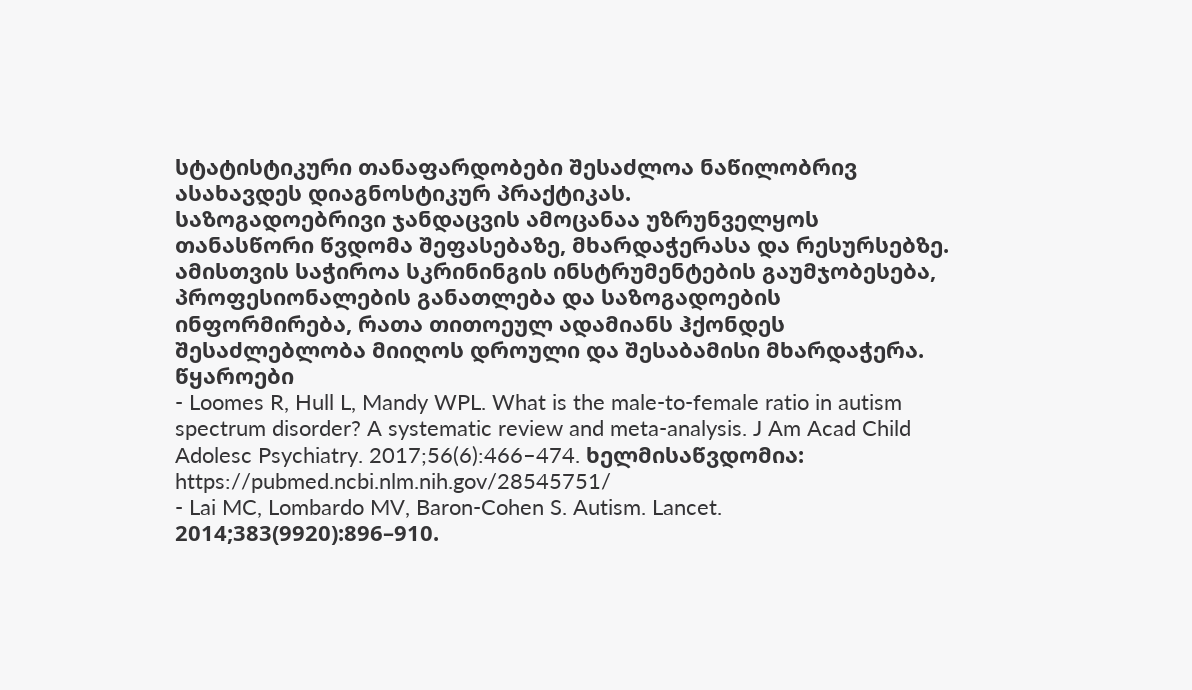სტატისტიკური თანაფარდობები შესაძლოა ნაწილობრივ ასახავდეს დიაგნოსტიკურ პრაქტიკას.
საზოგადოებრივი ჯანდაცვის ამოცანაა უზრუნველყოს თანასწორი წვდომა შეფასებაზე, მხარდაჭერასა და რესურსებზე. ამისთვის საჭიროა სკრინინგის ინსტრუმენტების გაუმჯობესება, პროფესიონალების განათლება და საზოგადოების ინფორმირება, რათა თითოეულ ადამიანს ჰქონდეს შესაძლებლობა მიიღოს დროული და შესაბამისი მხარდაჭერა.
წყაროები
- Loomes R, Hull L, Mandy WPL. What is the male-to-female ratio in autism spectrum disorder? A systematic review and meta-analysis. J Am Acad Child Adolesc Psychiatry. 2017;56(6):466–474. ხელმისაწვდომია: https://pubmed.ncbi.nlm.nih.gov/28545751/
- Lai MC, Lombardo MV, Baron-Cohen S. Autism. Lancet. 2014;383(9920):896–910.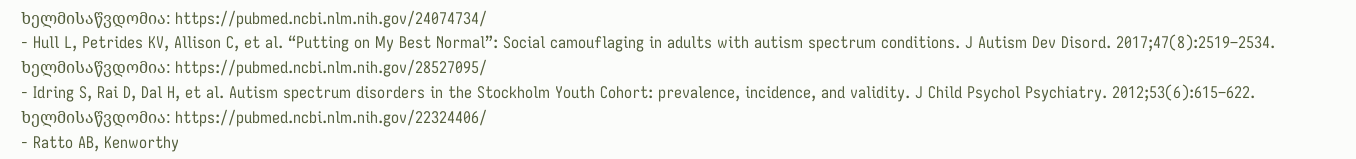ხელმისაწვდომია: https://pubmed.ncbi.nlm.nih.gov/24074734/
- Hull L, Petrides KV, Allison C, et al. “Putting on My Best Normal”: Social camouflaging in adults with autism spectrum conditions. J Autism Dev Disord. 2017;47(8):2519–2534. ხელმისაწვდომია: https://pubmed.ncbi.nlm.nih.gov/28527095/
- Idring S, Rai D, Dal H, et al. Autism spectrum disorders in the Stockholm Youth Cohort: prevalence, incidence, and validity. J Child Psychol Psychiatry. 2012;53(6):615–622. ხელმისაწვდომია: https://pubmed.ncbi.nlm.nih.gov/22324406/
- Ratto AB, Kenworthy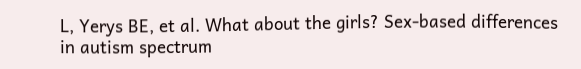L, Yerys BE, et al. What about the girls? Sex-based differences in autism spectrum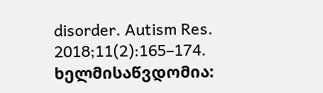disorder. Autism Res. 2018;11(2):165–174. ხელმისაწვდომია: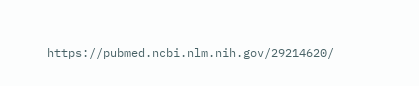https://pubmed.ncbi.nlm.nih.gov/29214620/